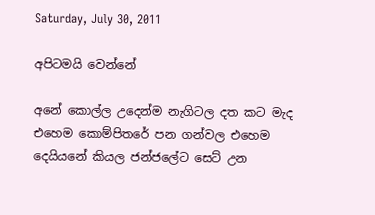Saturday, July 30, 2011

අපිටමයි වෙන්නේ

අනේ කොල්ල උදෙන්ම නැගිටල දත කට මැද එහෙම කොම්පිතරේ පන ගන්වල එහෙම දෙයියනේ කියල ජන්ජලේට සෙට් උන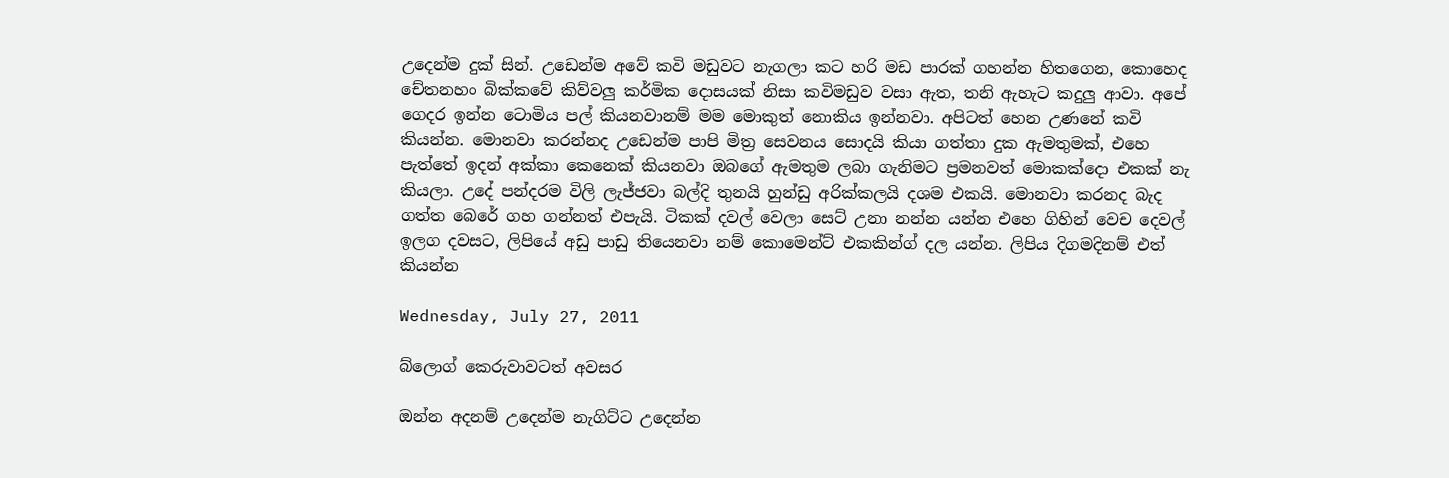උදෙන්ම දුක් සින්. උඩෙන්ම අවේ කවි මඩුවට නැගලා කට හරි මඩ පාරක් ගහන්න හිතගෙන, කොහෙද චේතනහං බික්කවේ කිව්වලු කර්මික දොසයක් නිසා කවිමඩුව වසා ඇත, තනි ඇහැට කදුලු ආවා. අපේ ගෙදර ඉන්න ටොමිය පල් කියනවානම් මම මොකුත් නොකිය ඉන්නවා. අපිටත් හෙන උණනේ කවි කියන්න. මොනවා කරන්නද උඩෙන්ම පාපි මිත්‍ර සෙවනය සොදයි කියා ගත්තා දුක ඇමතුමක්, එහෙ පැත්තේ ඉදන් අක්කා කෙනෙක් කියනවා ඔබගේ ඇමතුම ලබා ගැනිමට ප්‍රමනවත් මොකක්දො එකක් නැ කියලා. උදේ පන්දරම විලි ලැජ්ජවා බල්දි තුනයි හුන්ඩු අරික්කලයි දශම එකයි. මොනවා කරනද බැද ගත්ත බෙරේ ගහ ගන්නත් එපැයි. ටිකක් දවල් වෙලා සෙට් උනා නන්න යන්න එහෙ ගිහින් වෙච දෙවල් ඉලග දවසට, ලිපියේ අඩු පාඩු තියෙනවා නම් කොමෙන්ට් එකකින්ග් දල යන්න. ලිපිය දිගමදිනම් එත් කියන්න

Wednesday, July 27, 2011

බ්ලොග් කෙරුවාවටත් අවසර

ඔන්න අදනම් උදෙන්ම නැගිට්ට උදෙන්න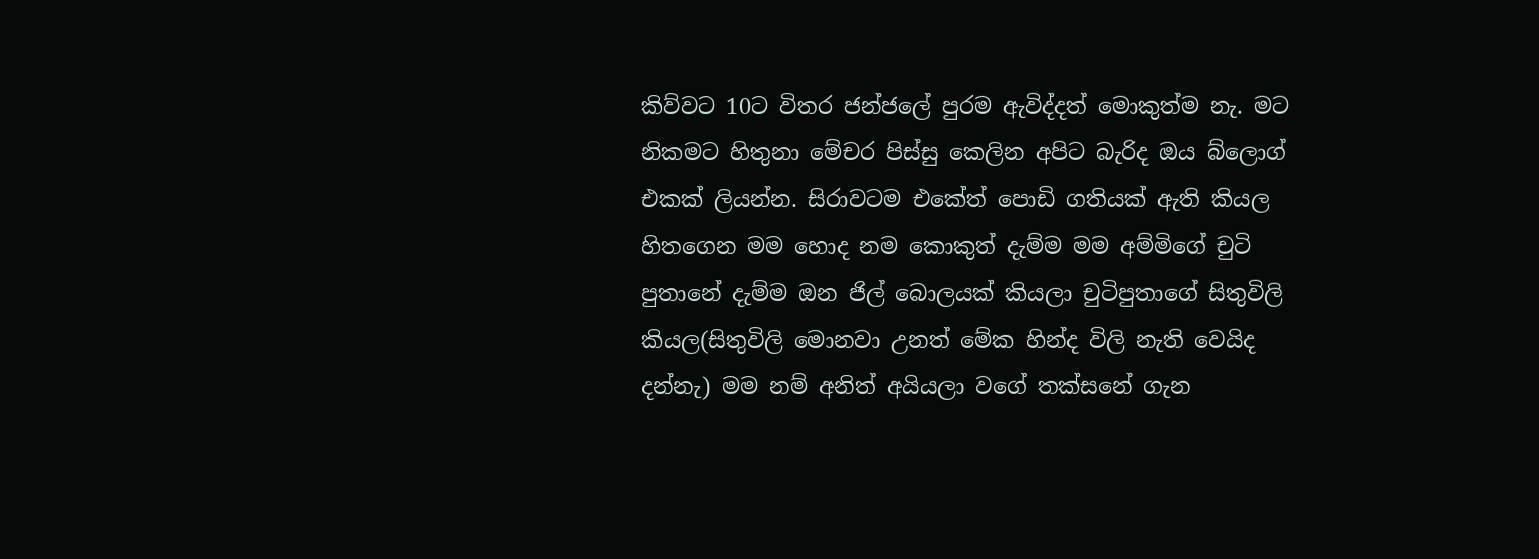කිව්වට 10ට විතර ජන්ජලේ පුරම ඇවිද්දත් මොකුත්ම නැ. මට නිකමට හිතුනා මේචර පිස්සු කෙලින අපිට බැරිද ඔය බ්ලොග් එකක් ලියන්න. සිරාවටම එකේත් පොඩි ගතියක් ඇති කියල හිතගෙන මම හොද නම කොකුත් දැම්ම මම අම්මිගේ චුටි පුතානේ දැම්ම ඔන ජිල් බොලයක් කියලා චුටිපුතාගේ සිතුවිලි කියල(සිතුවිලි මොනවා උනත් මේක හින්ද විලි නැති වෙයිද දන්නැ) මම නම් අනිත් අයියලා වගේ තක්සනේ ගැන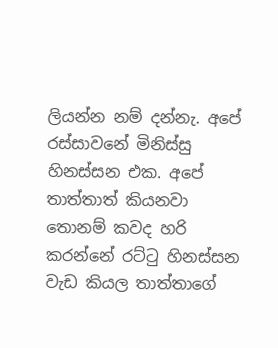ලියන්න නම් දන්නැ. අපේ රස්සාවනේ මිනිස්සු හිනස්සන එක. අපේ තාත්තාත් කියනවා තොනම් කවද හරි කරන්නේ රට්ටු හිනස්සන වැඩ කියල තාත්තාගේ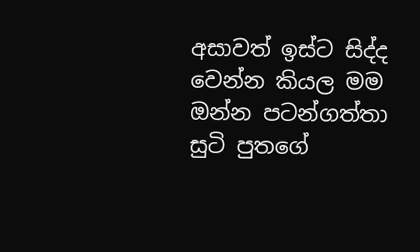අසාවත් ඉස්ට සිද්ද වෙන්න කියල මම ඔන්න පටන්ගත්තා සුටි පුතගේ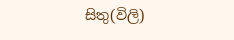සිතු(විලි)